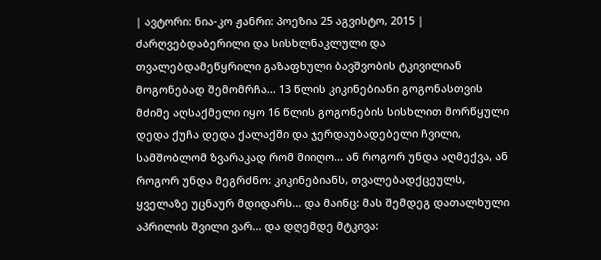| ავტორი: ნია-კო ჟანრი: პოეზია 25 აგვისტო, 2015 |
ძარღვებდაბერილი და სისხლნაკლული და თვალებდამეწყრილი გაზაფხული ბავშვობის ტკივილიან მოგონებად შემომრჩა... 13 წლის კიკინებიანი გოგონასთვის მძიმე აღსაქმელი იყო 16 წლის გოგონების სისხლით მორწყული დედა ქუჩა დედა ქალაქში და ჯერდაუბადებელი ჩვილი, სამშობლომ ზვარაკად რომ მიიღო... ან როგორ უნდა აღმექვა, ან როგორ უნდა მეგრძნო: კიკინებიანს, თვალებადქცეულს, ყველაზე უცნაურ მდიდარს... და მაინც: მას შემდეგ დათალხული აპრილის შვილი ვარ... და დღემდე მტკივა: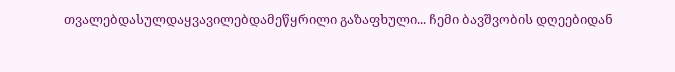თვალებდასულდაყვავილებდამეწყრილი გაზაფხული... ჩემი ბავშვობის დღეებიდან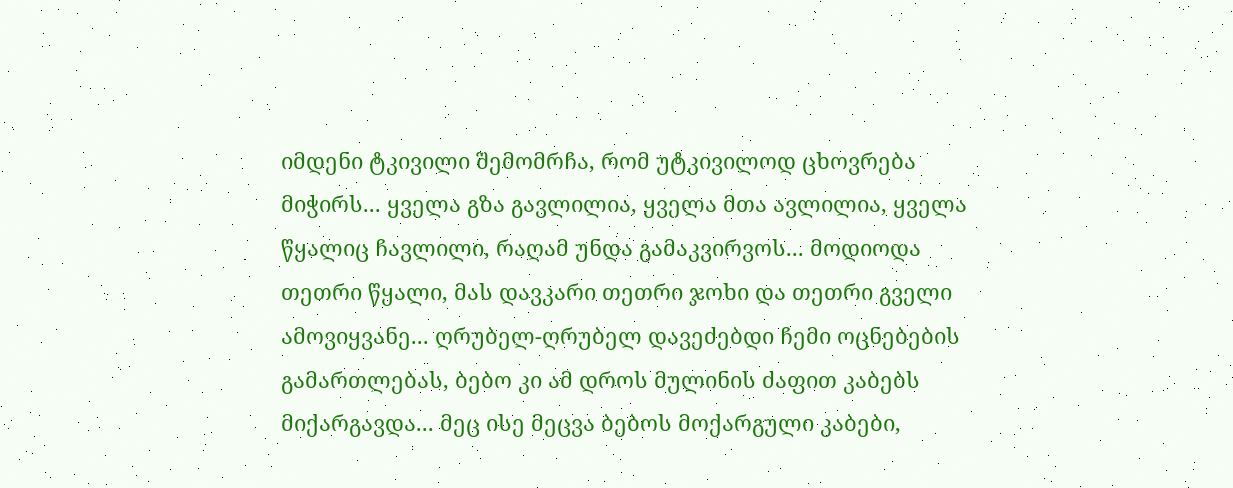იმდენი ტკივილი შემომრჩა, რომ უტკივილოდ ცხოვრება მიჭირს... ყველა გზა გავლილია, ყველა მთა ავლილია, ყველა წყალიც ჩავლილი, რაღამ უნდა გამაკვირვოს... მოდიოდა თეთრი წყალი, მას დავკარი თეთრი ჯოხი და თეთრი გველი ამოვიყვანე... ღრუბელ-ღრუბელ დავეძებდი ჩემი ოცნებების გამართლებას, ბებო კი ამ დროს მულინის ძაფით კაბებს მიქარგავდა... მეც ისე მეცვა ბებოს მოქარგული კაბები,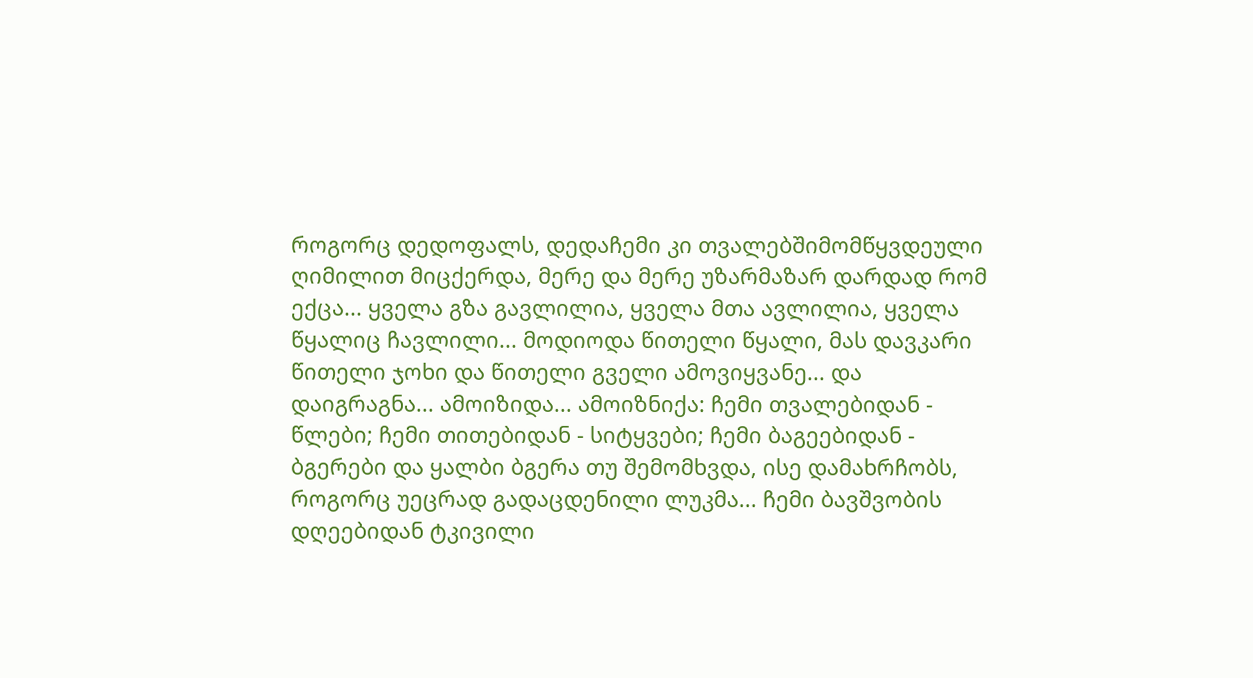როგორც დედოფალს, დედაჩემი კი თვალებშიმომწყვდეული ღიმილით მიცქერდა, მერე და მერე უზარმაზარ დარდად რომ ექცა... ყველა გზა გავლილია, ყველა მთა ავლილია, ყველა წყალიც ჩავლილი... მოდიოდა წითელი წყალი, მას დავკარი წითელი ჯოხი და წითელი გველი ამოვიყვანე... და დაიგრაგნა... ამოიზიდა... ამოიზნიქა: ჩემი თვალებიდან - წლები; ჩემი თითებიდან - სიტყვები; ჩემი ბაგეებიდან - ბგერები და ყალბი ბგერა თუ შემომხვდა, ისე დამახრჩობს, როგორც უეცრად გადაცდენილი ლუკმა... ჩემი ბავშვობის დღეებიდან ტკივილი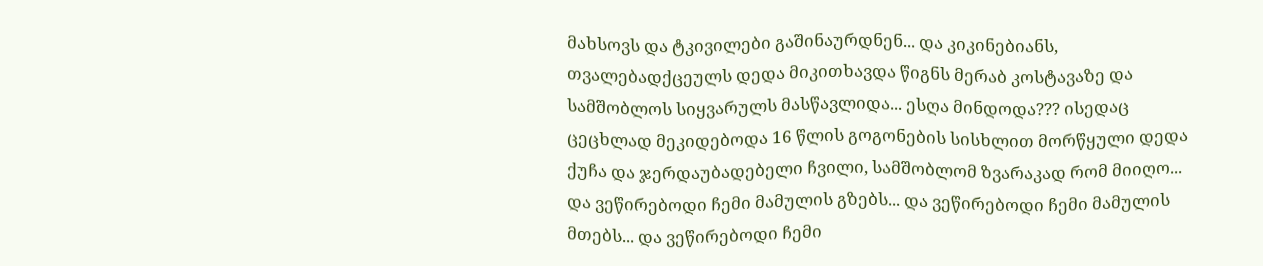მახსოვს და ტკივილები გაშინაურდნენ... და კიკინებიანს, თვალებადქცეულს დედა მიკითხავდა წიგნს მერაბ კოსტავაზე და სამშობლოს სიყვარულს მასწავლიდა... ესღა მინდოდა??? ისედაც ცეცხლად მეკიდებოდა 16 წლის გოგონების სისხლით მორწყული დედა ქუჩა და ჯერდაუბადებელი ჩვილი, სამშობლომ ზვარაკად რომ მიიღო... და ვეწირებოდი ჩემი მამულის გზებს... და ვეწირებოდი ჩემი მამულის მთებს... და ვეწირებოდი ჩემი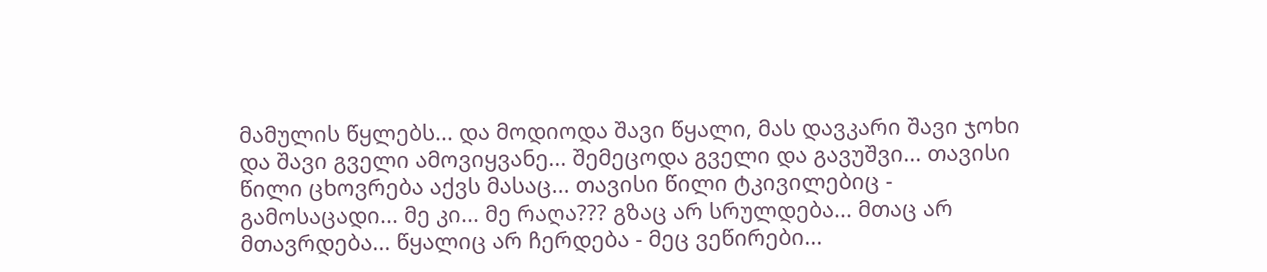მამულის წყლებს... და მოდიოდა შავი წყალი, მას დავკარი შავი ჯოხი და შავი გველი ამოვიყვანე... შემეცოდა გველი და გავუშვი... თავისი წილი ცხოვრება აქვს მასაც... თავისი წილი ტკივილებიც - გამოსაცადი... მე კი... მე რაღა??? გზაც არ სრულდება... მთაც არ მთავრდება... წყალიც არ ჩერდება - მეც ვეწირები...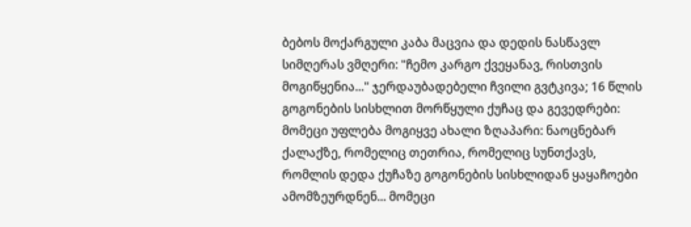ბებოს მოქარგული კაბა მაცვია და დედის ნასწავლ სიმღერას ვმღერი: "ჩემო კარგო ქვეყანავ, რისთვის მოგიწყენია..." ჯერდაუბადებელი ჩვილი გვტკივა; 16 წლის გოგონების სისხლით მორწყული ქუჩაც და გევედრები: მომეცი უფლება მოგიყვე ახალი ზღაპარი: ნაოცნებარ ქალაქზე, რომელიც თეთრია, რომელიც სუნთქავს, რომლის დედა ქუჩაზე გოგონების სისხლიდან ყაყაჩოები ამომზეურდნენ... მომეცი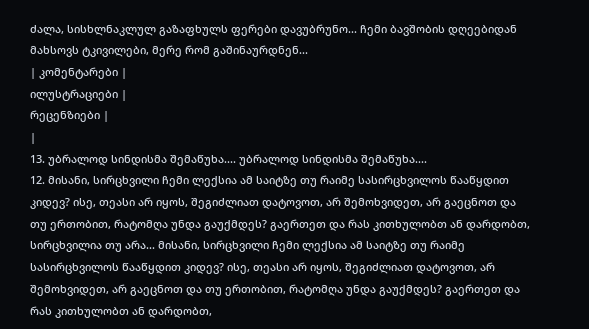ძალა, სისხლნაკლულ გაზაფხულს ფერები დავუბრუნო... ჩემი ბავშობის დღეებიდან მახსოვს ტკივილები, მერე რომ გაშინაურდნენ...
| კომენტარები |
ილუსტრაციები |
რეცენზიები |
|
13. უბრალოდ სინდისმა შემაწუხა.... უბრალოდ სინდისმა შემაწუხა....
12. მისანი, სირცხვილი ჩემი ლექსია ამ საიტზე თუ რაიმე სასირცხვილოს წააწყდით კიდევ? ისე, თეასი არ იყოს, შეგიძლიათ დატოვოთ, არ შემოხვიდეთ, არ გაეცნოთ და თუ ერთობით, რატომღა უნდა გაუქმდეს? გაერთეთ და რას კითხულობთ ან დარდობთ, სირცხვილია თუ არა... მისანი, სირცხვილი ჩემი ლექსია ამ საიტზე თუ რაიმე სასირცხვილოს წააწყდით კიდევ? ისე, თეასი არ იყოს, შეგიძლიათ დატოვოთ, არ შემოხვიდეთ, არ გაეცნოთ და თუ ერთობით, რატომღა უნდა გაუქმდეს? გაერთეთ და რას კითხულობთ ან დარდობთ,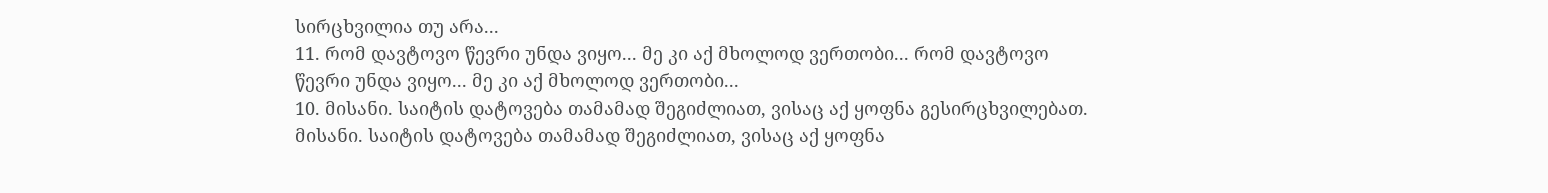სირცხვილია თუ არა...
11. რომ დავტოვო წევრი უნდა ვიყო... მე კი აქ მხოლოდ ვერთობი... რომ დავტოვო წევრი უნდა ვიყო... მე კი აქ მხოლოდ ვერთობი...
10. მისანი. საიტის დატოვება თამამად შეგიძლიათ, ვისაც აქ ყოფნა გესირცხვილებათ.
მისანი. საიტის დატოვება თამამად შეგიძლიათ, ვისაც აქ ყოფნა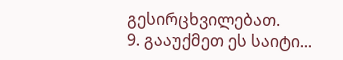გესირცხვილებათ.
9. გააუქმეთ ეს საიტი...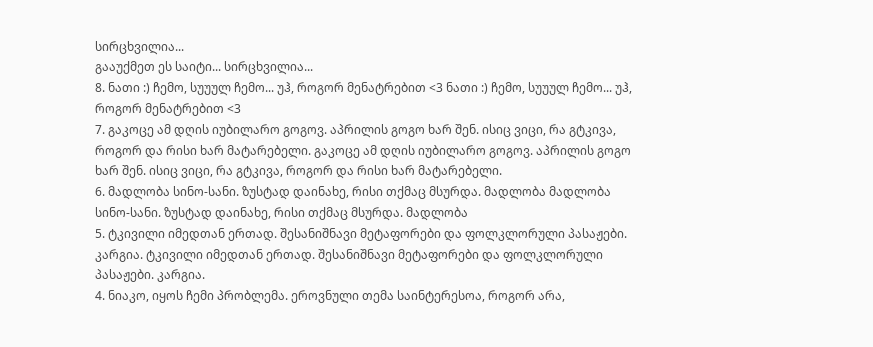სირცხვილია...
გააუქმეთ ეს საიტი... სირცხვილია...
8. ნათი :) ჩემო, სუუულ ჩემო... უჰ, როგორ მენატრებით <3 ნათი :) ჩემო, სუუულ ჩემო... უჰ, როგორ მენატრებით <3
7. გაკოცე ამ დღის იუბილარო გოგოვ. აპრილის გოგო ხარ შენ. ისიც ვიცი, რა გტკივა, როგორ და რისი ხარ მატარებელი. გაკოცე ამ დღის იუბილარო გოგოვ. აპრილის გოგო ხარ შენ. ისიც ვიცი, რა გტკივა, როგორ და რისი ხარ მატარებელი.
6. მადლობა სინო-სანი. ზუსტად დაინახე, რისი თქმაც მსურდა. მადლობა მადლობა სინო-სანი. ზუსტად დაინახე, რისი თქმაც მსურდა. მადლობა
5. ტკივილი იმედთან ერთად. შესანიშნავი მეტაფორები და ფოლკლორული პასაჟები. კარგია. ტკივილი იმედთან ერთად. შესანიშნავი მეტაფორები და ფოლკლორული პასაჟები. კარგია.
4. ნიაკო, იყოს ჩემი პრობლემა. ეროვნული თემა საინტერესოა, როგორ არა,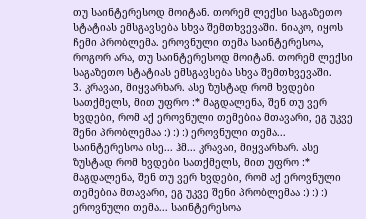თუ საინტერესოდ მოიტან. თორემ ლექსი საგაზეთო სტატიას ემსგავსება სხვა შემთხვევაში. ნიაკო, იყოს ჩემი პრობლემა. ეროვნული თემა საინტერესოა, როგორ არა, თუ საინტერესოდ მოიტან. თორემ ლექსი საგაზეთო სტატიას ემსგავსება სხვა შემთხვევაში.
3. კრავაი, მიყვარხარ. ასე ზუსტად რომ ხვდები სათქმელს, მით უფრო :* მაგდალენა, შენ თუ ვერ ხვდები, რომ აქ ეროვნული თემებია მთავარი, ეგ უკვე შენი პრობლემაა :) :) :) ეროვნული თემა... საინტერესოა ისე... ჰმ... კრავაი, მიყვარხარ. ასე ზუსტად რომ ხვდები სათქმელს, მით უფრო :* მაგდალენა, შენ თუ ვერ ხვდები, რომ აქ ეროვნული თემებია მთავარი, ეგ უკვე შენი პრობლემაა :) :) :) ეროვნული თემა... საინტერესოა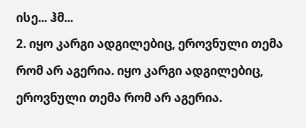ისე... ჰმ...
2. იყო კარგი ადგილებიც, ეროვნული თემა რომ არ აგერია. იყო კარგი ადგილებიც, ეროვნული თემა რომ არ აგერია.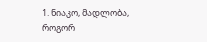1. ნიაკო, მადლობა, როგორ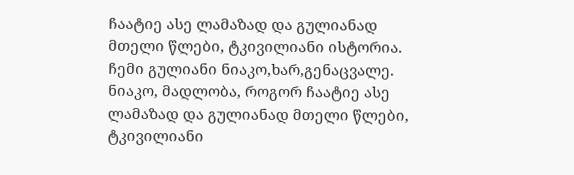ჩაატიე ასე ლამაზად და გულიანად მთელი წლები, ტკივილიანი ისტორია.
ჩემი გულიანი ნიაკო,ხარ,გენაცვალე. ნიაკო, მადლობა, როგორ ჩაატიე ასე ლამაზად და გულიანად მთელი წლები, ტკივილიანი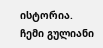ისტორია.
ჩემი გულიანი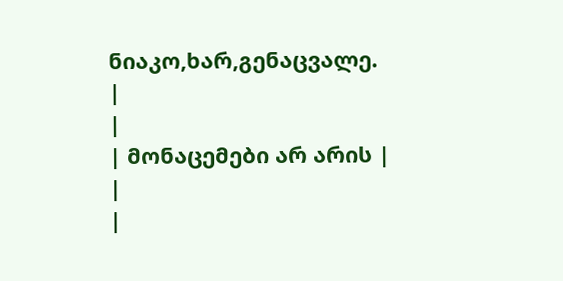ნიაკო,ხარ,გენაცვალე.
|
|
| მონაცემები არ არის |
|
|